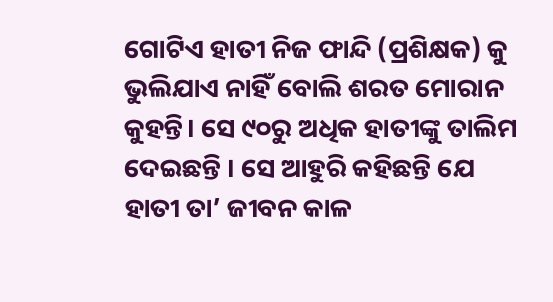ଗୋଟିଏ ହାତୀ ନିଜ ଫାନ୍ଦି (ପ୍ରଶିକ୍ଷକ) କୁ ଭୁଲିଯାଏ ନାହିଁ ବୋଲି ଶରତ ମୋରାନ କୁହନ୍ତି। ସେ ୯୦ରୁ ଅଧିକ ହାତୀଙ୍କୁ ତାଲିମ ଦେଇଛନ୍ତି । ସେ ଆହୁରି କହିଛନ୍ତି ଯେ ହାତୀ ତା’ ଜୀବନ କାଳ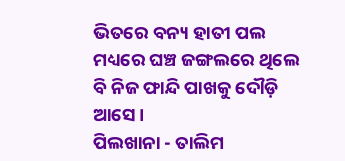ଭିତରେ ବନ୍ୟ ହାତୀ ପଲ ମଧ୍ୟରେ ଘଞ୍ଚ ଜଙ୍ଗଲରେ ଥିଲେ ବି ନିଜ ଫାନ୍ଦି ପାଖକୁ ଦୌଡ଼ି ଆସେ ।
ପିଲଖାନା - ତାଲିମ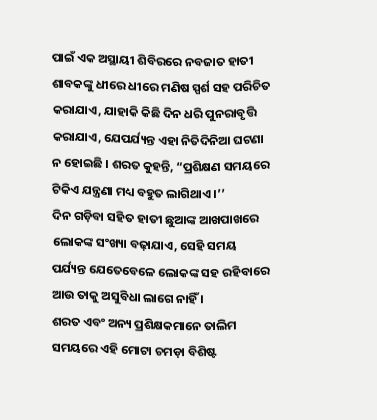ପାଇଁ ଏକ ଅସ୍ଥାୟୀ ଶିବିରରେ ନବଜାତ ହାତୀ ଶାବକଙ୍କୁ ଧୀରେ ଧୀରେ ମଣିଷ ସ୍ପର୍ଶ ସହ ପରିଚିତ କରାଯାଏ, ଯାହାକି କିଛି ଦିନ ଧରି ପୁନରାବୃତ୍ତି କରାଯାଏ, ଯେପର୍ଯ୍ୟନ୍ତ ଏହା ନିତିଦିନିଆ ଘଟଣା ନ ହୋଇଛି । ଶରତ କୁହନ୍ତି, “ପ୍ରଶିକ୍ଷଣ ସମୟରେ ଟିକିଏ ଯନ୍ତ୍ରଣା ମଧ୍ୟ ବହୁତ ଲାଗିଥାଏ ।’’
ଦିନ ଗଡ଼ିବା ସହିତ ହାତୀ ଛୁଆଙ୍କ ଆଖପାଖରେ ଲୋକଙ୍କ ସଂଖ୍ୟା ବଢ଼ାଯାଏ, ସେହି ସମୟ ପର୍ଯ୍ୟନ୍ତ ଯେତେବେଳେ ଲୋକଙ୍କ ସହ ରହିବାରେ ଆଉ ତାକୁ ଅସୁବିଧା ଲାଗେ ନାହିଁ ।
ଶରତ ଏବଂ ଅନ୍ୟ ପ୍ରଶିକ୍ଷକମାନେ ତାଲିମ ସମୟରେ ଏହି ମୋଟା ଚମଡ଼ା ବିଶିଷ୍ଟ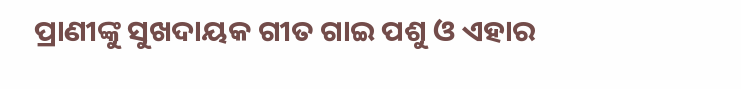ପ୍ରାଣୀଙ୍କୁ ସୁଖଦାୟକ ଗୀତ ଗାଇ ପଶୁ ଓ ଏହାର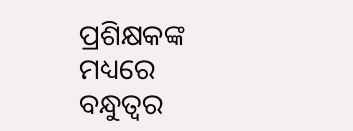ପ୍ରଶିକ୍ଷକଙ୍କ ମଧ୍ୟରେ ବନ୍ଧୁତ୍ୱର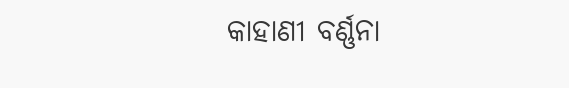କାହାଣୀ ବର୍ଣ୍ଣନା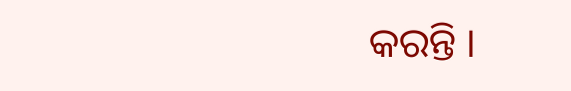କରନ୍ତି ।